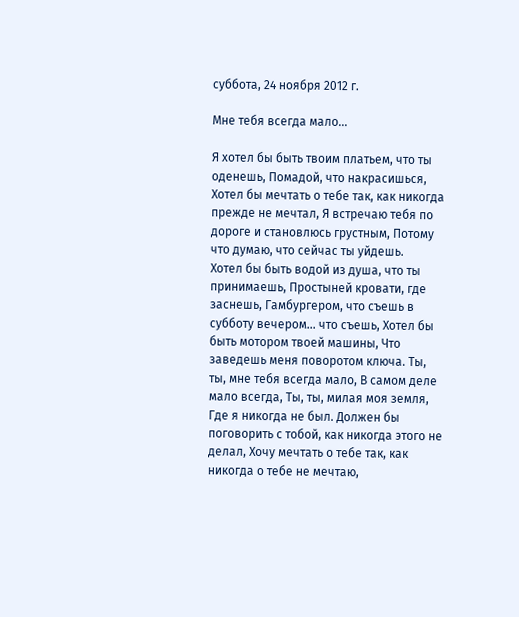суббота, 24 ноября 2012 г.

Мне тебя всегда мало...

Я хотел бы быть твоим платьем, что ты оденешь, Помадой, что накрасишься, Хотел бы мечтать о тебе так, как никогда прежде не мечтал, Я встречаю тебя по дороге и становлюсь грустным, Потому что думаю, что сейчас ты уйдешь.
Хотел бы быть водой из душа, что ты принимаешь, Простыней кровати, где заснешь, Гамбургером, что съешь в субботу вечером... что съешь, Хотел бы быть мотором твоей машины, Что заведешь меня поворотом ключа. Ты, ты, мне тебя всегда мало, В самом деле мало всегда, Ты, ты, милая моя земля, Где я никогда не был. Должен бы поговорить с тобой, как никогда этого не делал, Хочу мечтать о тебе так, как никогда о тебе не мечтаю,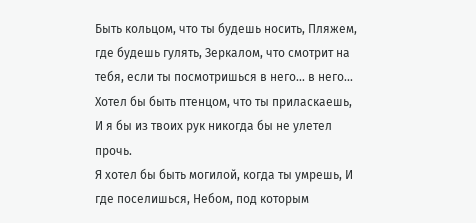Быть кольцом, что ты будешь носить, Пляжем, где будешь гулять, Зеркалом, что смотрит на тебя, если ты посмотришься в него... в него... Хотел бы быть птенцом, что ты приласкаешь, И я бы из твоих рук никогда бы не улетел прочь.
Я хотел бы быть могилой, когда ты умрешь, И где поселишься, Небом, под которым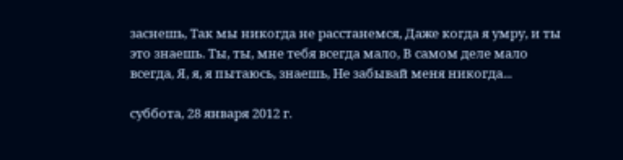заснешь, Так мы никогда не расстанемся, Даже когда я умру, и ты это знаешь. Ты, ты, мне тебя всегда мало, В самом деле мало всегда, Я, я, я пытаюсь, знаешь, Не забывай меня никогда...

суббота, 28 января 2012 г.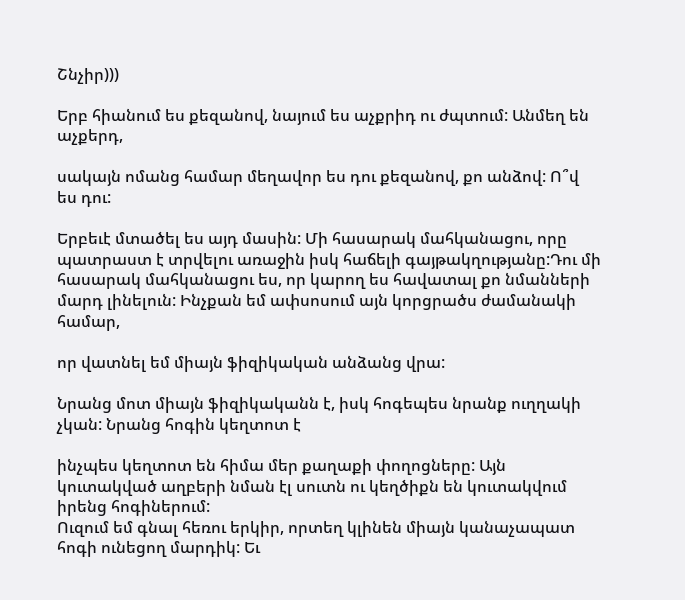Շնչիր)))

Երբ հիանում ես քեզանով, նայում ես աչքրիդ ու ժպտում: Անմեղ են աչքերդ,

սակայն ոմանց համար մեղավոր ես դու քեզանով, քո անձով: Ո՞վ ես դու:

Երբեւէ մտածել ես այդ մասին: Մի հասարակ մահկանացու, որը պատրաստ է տրվելու առաջին իսկ հաճելի գայթակղությանը:Դու մի հասարակ մահկանացու ես, որ կարող ես հավատալ քո նմանների մարդ լինելուն: Ինչքան եմ ափսոսում այն կորցրածս ժամանակի համար,

որ վատնել եմ միայն ֆիզիկական անձանց վրա:

Նրանց մոտ միայն ֆիզիկականն է, իսկ հոգեպես նրանք ուղղակի չկան: Նրանց հոգին կեղտոտ է

ինչպես կեղտոտ են հիմա մեր քաղաքի փողոցները: Այն կուտակված աղբերի նման էլ սուտն ու կեղծիքն են կուտակվում իրենց հոգիներում:
Ուզում եմ գնալ հեռու երկիր, որտեղ կլինեն միայն կանաչապատ հոգի ունեցող մարդիկ: Եւ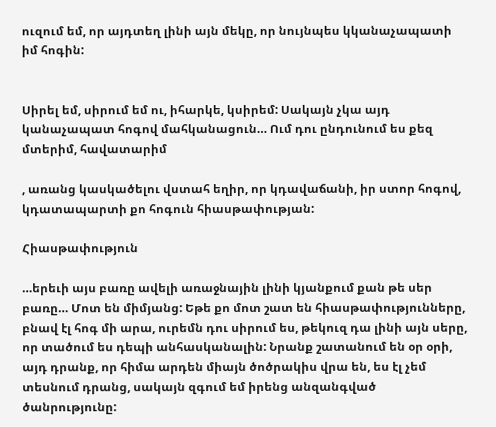ուզում եմ, որ այդտեղ լինի այն մեկը, որ նույնպես կկանաչապատի իմ հոգին:


Սիրել եմ, սիրում եմ ու, իհարկե, կսիրեմ: Սակայն չկա այդ կանաչապատ հոգով մահկանացուն… Ում դու ընդունում ես քեզ մտերիմ, հավատարիմ

, առանց կասկածելու վստահ եղիր, որ կդավաճանի, իր ստոր հոգով, կդատապարտի քո հոգուն հիասթափության:

Հիասթափություն

…երեւի այս բառը ավելի առաջնային լինի կյանքում քան թե սեր բառը… Մոտ են միմյանց: Եթե քո մոտ շատ են հիասթափությունները, բնավ էլ հոգ մի արա, ուրեմն դու սիրում ես, թեկուզ դա լինի այն սերը, որ տածում ես դեպի անհասկանալին: Նրանք շատանում են օր օրի, այդ դրանք, որ հիմա արդեն միայն ծոծրակիս վրա են, ես էլ չեմ տեսնում դրանց, սակայն զգում եմ իրենց անզանգված ծանրությունը: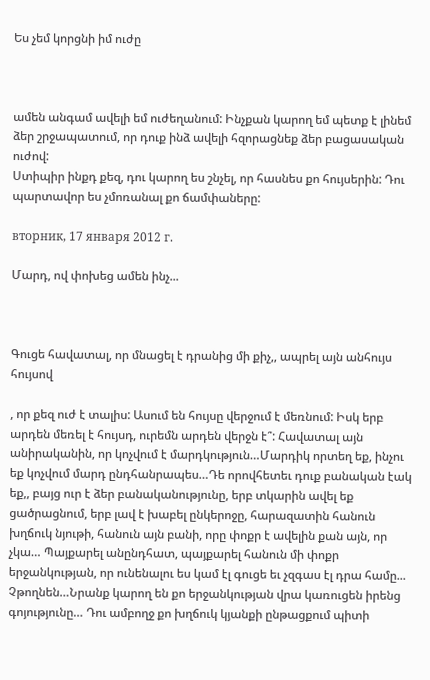Ես չեմ կորցնի իմ ուժը



ամեն անգամ ավելի եմ ուժեղանում: Ինչքան կարող եմ պետք է լինեմ ձեր շրջապատում, որ դուք ինձ ավելի հզորացնեք ձեր բացասական ուժով:
Ստիպիր ինքդ քեզ, դու կարող ես շնչել, որ հասնես քո հույսերին: Դու պարտավոր ես չմոռանալ քո ճամփաները:

вторник, 17 января 2012 г.

Մարդ, ով փոխեց ամեն ինչ...



Գուցե հավատալ, որ մնացել է դրանից մի քիչ,, ապրել այն անհույս հույսով

, որ քեզ ուժ է տալիս: Ասում են հույսը վերջում է մեռնում: Իսկ երբ արդեն մեռել է հույսդ, ուրեմն արդեն վերջն է՞: Հավատալ այն անիրականին, որ կոչվում է մարդկություն…Մարդիկ որտեղ եք, ինչու եք կոչվում մարդ ընդհանրապես…Դե որովհետեւ դուք բանական էակ եք,, բայց ուր է ձեր բանականությունը, երբ տկարին ավել եք ցածրացնում, երբ լավ է խաբել ընկերոջը, հարազատին հանուն խղճուկ նյութի, հանուն այն բանի, որը փոքր է ավելին քան այն, որ չկա… Պայքարել անընդհատ, պայքարել հանուն մի փոքր երջանկության, որ ունենալու ես կամ էլ գուցե եւ չզգաս էլ դրա համը... Չթողնեն…Նրանք կարող են քո երջանկության վրա կառուցեն իրենց գոյությունը… Դու ամբողջ քո խղճուկ կյանքի ընթացքում պիտի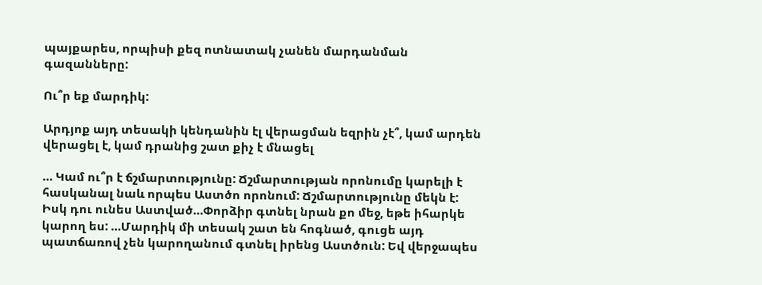պայքարես, որպիսի քեզ ոտնատակ չանեն մարդանման գազանները:

Ու՞ր եք մարդիկ:

Արդյոք այդ տեսակի կենդանին էլ վերացման եզրին չէ՞, կամ արդեն վերացել է, կամ դրանից շատ քիչ է մնացել

… Կամ ու՞ր է ճշմարտությունը: Ճշմարտության որոնումը կարելի է հասկանալ նաև որպես Աստծո որոնում: Ճշմարտությունը մեկն է: Իսկ դու ունես Աստված…Փորձիր գտնել նրան քո մեջ, եթե իհարկե կարող ես: …Մարդիկ մի տեսակ շատ են հոգնած, գուցե այդ պատճառով չեն կարողանում գտնել իրենց Աստծուն: Եվ վերջապես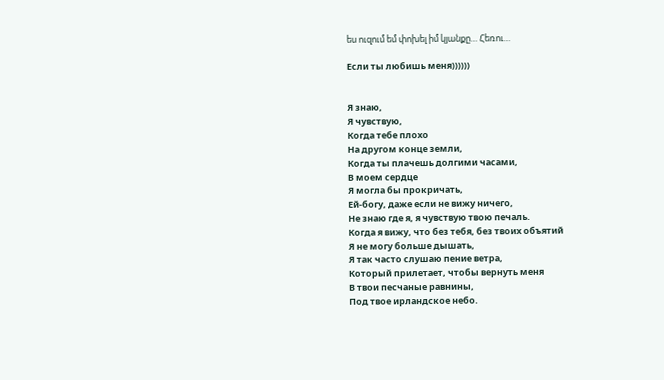ես ուզում եմ փոխել իմ կյանքը… Հեռու…

Если ты любишь меня))))))


Я знаю,
Я чувствую,
Когда тебе плохо
На другом конце земли,
Когда ты плачешь долгими часами,
В моем сердце
Я могла бы прокричать,
Ей-богу, даже если не вижу ничего,
Не знаю где я, я чувствую твою печаль.
Когда я вижу, что без тебя, без твоих объятий
Я не могу больше дышать,
Я так часто слушаю пение ветра,
Который прилетает, чтобы вернуть меня
В твои песчаные равнины,
Под твое ирландское небо.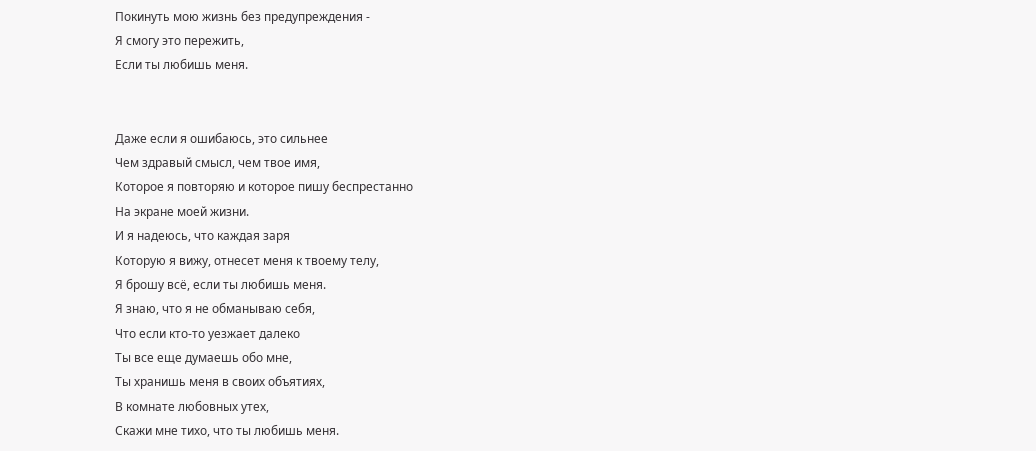Покинуть мою жизнь без предупреждения -
Я смогу это пережить,
Если ты любишь меня.


Даже если я ошибаюсь, это сильнее
Чем здравый смысл, чем твое имя,
Которое я повторяю и которое пишу беспрестанно
На экране моей жизни.
И я надеюсь, что каждая заря
Которую я вижу, отнесет меня к твоему телу,
Я брошу всё, если ты любишь меня.
Я знаю, что я не обманываю себя,
Что если кто-то уезжает далеко
Ты все еще думаешь обо мне,
Ты хранишь меня в своих объятиях,
В комнате любовных утех,
Скажи мне тихо, что ты любишь меня.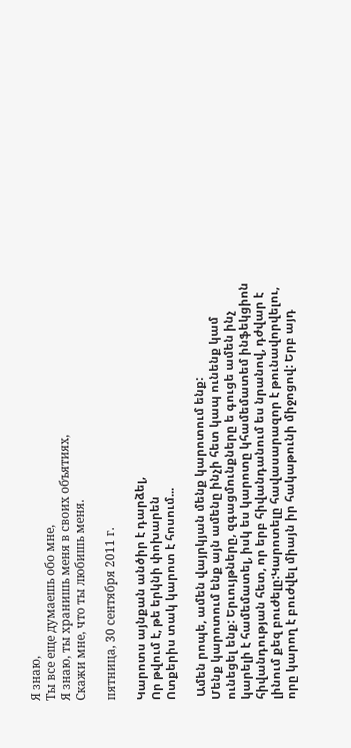Я знаю,
Ты все еще думаешь обо мне,
Я знаю, ты хранишь меня в своих объятиях,
Скажи мне, что ты любишь меня.

пятница, 30 сентября 2011 г.

Կարոտս այնքան անծիր է դարձել,
Որ թվում է, թե երկնի փոխարեն
Ոտքերիս տակ կարոտ է հոսում...

 Ամեն րոպե, ամեն վայրկյան մենք կարոտում ենք:
Մենք կարոտում ենք այն ամենը ինչի հետ կապ ունենք կամ ունեցել ենք: Երւույթները, զգացմունքները ե գուցե ամեն ինչ կարելի է համեմատել, իսկ ես կարոտը կհամեմատեմ ինֆեկցիոն հիվանդության հետ, որ երբ հիվանդանում ես նրանով, դժվար է լինում քեզ բուժելը:Կարոտելը հավասարազոր է թունավորվելու, որը կարող է բուժվել միայն իր հակաթունի միջոցով: Երբ այդ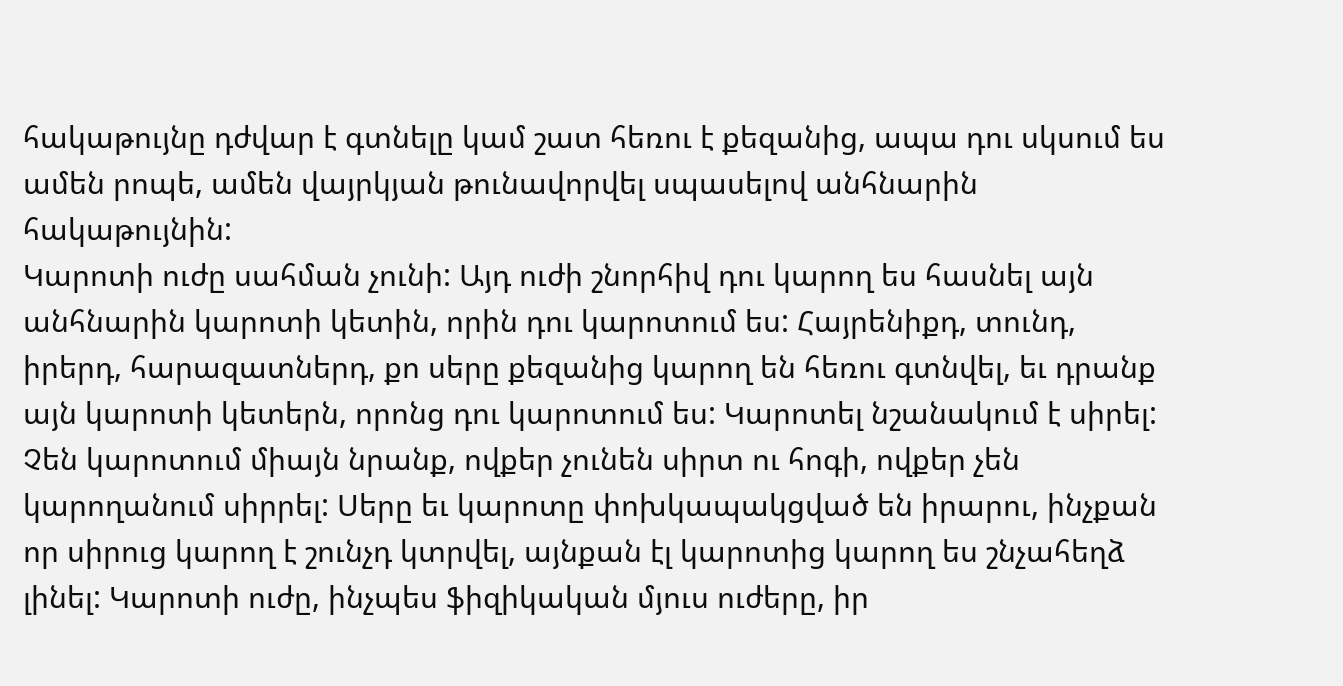հակաթույնը դժվար է գտնելը կամ շատ հեռու է քեզանից, ապա դու սկսում ես ամեն րոպե, ամեն վայրկյան թունավորվել սպասելով անհնարին հակաթույնին:
Կարոտի ուժը սահման չունի: Այդ ուժի շնորհիվ դու կարող ես հասնել այն անհնարին կարոտի կետին, որին դու կարոտում ես: Հայրենիքդ, տունդ, իրերդ, հարազատներդ, քո սերը քեզանից կարող են հեռու գտնվել, եւ դրանք այն կարոտի կետերն, որոնց դու կարոտում ես: Կարոտել նշանակում է սիրել: Չեն կարոտում միայն նրանք, ովքեր չունեն սիրտ ու հոգի, ովքեր չեն կարողանում սիրրել: Սերը եւ կարոտը փոխկապակցված են իրարու, ինչքան որ սիրուց կարող է շունչդ կտրվել, այնքան էլ կարոտից կարող ես շնչահեղձ լինել: Կարոտի ուժը, ինչպես ֆիզիկական մյուս ուժերը, իր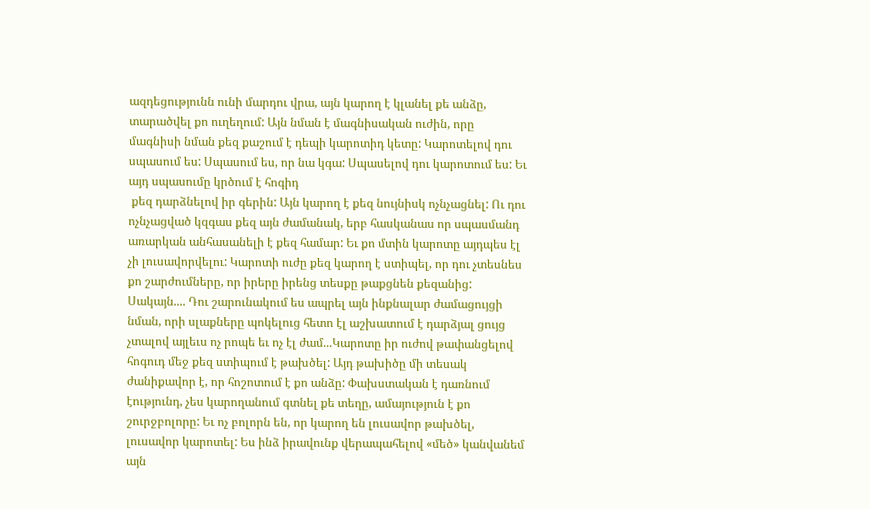ազդեցությունն ունի մարդու վրա, այն կարող է կլանել քե անձը, տարածվել քո ուղեղում: Այն նման է մագնիսական ուժին, որը մագնիսի նման քեզ քաշում է դեպի կարոտիդ կետը: Կարոտելով դու սպասում ես: Սպասում ես, որ նա կգա: Սպասելով դու կարոտում ես: Եւ այդ սպասումը կրծում է հոգիդ
 քեզ դարձնելով իր գերին: Այն կարող է քեզ նույնիսկ ոչնչացնել: Ու դու ոչնչացված կզգաս քեզ այն ժամանակ, երբ հասկանաս որ սպասմանդ առարկան անհասանելի է քեզ համար: Եւ քո մտին կարոտը այդպես էլ չի լուսավորվելու: Կարոտի ուժը քեզ կարող է ստիպել, որ դու չտեսնես քո շարժումները, որ իրերը իրենց տեսքը թաքցնեն քեզանից: Սակայն.... Դու շարունակում ես ապրել այն ինքնալար ժամացույցի նման, որի սլաքները պոկելուց հետո էլ աշխատում է դարձյալ ցույց չտալով այլեւս ոչ րոպե եւ ոչ էլ ժամ...Կարոտը իր ուժով թափանցելով հոգուդ մեջ քեզ ստիպում է թախծել: Այդ թախիծը մի տեսակ ժանիքավոր է, որ հոշոտում է քո անձը: Փախստական է դառնում էությունդ, չես կարողանում գտնել քե տեղը, ամայություն է քո շուրջբոլորը: Եւ ոչ բոլորն են, որ կարող են լուսավոր թախծել, լուսավոր կարոտել: Ես ինձ իրավունք վերապահելով «մեծ» կանվանեմ այն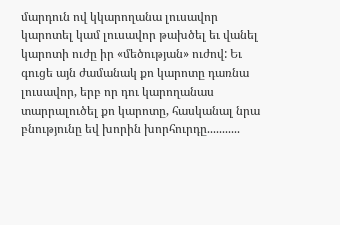մարդուն ով կկարողանա լուսավոր կարոտել կամ լուսավոր թախծել եւ վանել կարոտի ուժը իր «մեծության» ուժով: Եւ գուցե այն ժամանակ քո կարոտը դառնա լուսավոր, երբ որ դու կարողանաս տարրալուծել քո կարոտը, հասկանալ նրա բնությունը եվ խորին խորհուրդը...........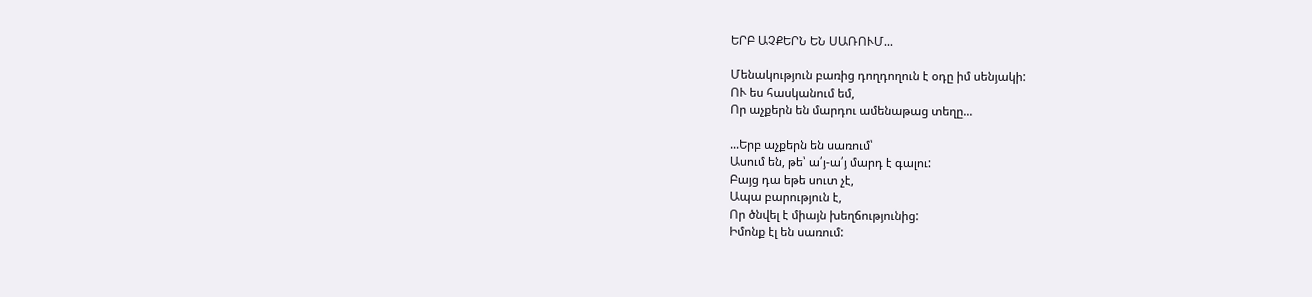ԵՐԲ ԱՉՔԵՐՆ ԵՆ ՍԱՌՈՒՄ...

Մենակություն բառից դողդողուն է օդը իմ սենյակի:
ՈՒ ես հասկանում եմ,
Որ աչքերն են մարդու ամենաթաց տեղը...

...Երբ աչքերն են սառում՝
Ասում են, թե՝ ա՛յ-ա՛յ մարդ է գալու:
Բայց դա եթե սուտ չէ,
Ապա բարություն է,
Որ ծնվել է միայն խեղճությունից:
Իմոնք էլ են սառում: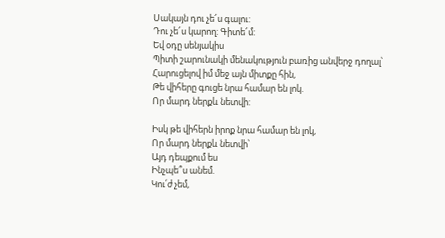Սակայն դու չե՜ս գալու:
Դու չե՜ս կարող: Գիտե՜մ:
Եվ օդը սենյակիս
Պիտի շարունակի մենակություն բառից անվերջ դողալ՝
Հարուցելով իմ մեջ այն միտքը հին,
Թե վիհերը գուցե նրա համար են լոկ.
Որ մարդ ներքև նետվի:

Իսկ թե վիհերն իրոք նրա համար են լոկ,
Որ մարդ ներքև նետվի՝
Այդ դեպքում ես
Ինչպե՞ս անեմ.
Կու՛ժ չեմ,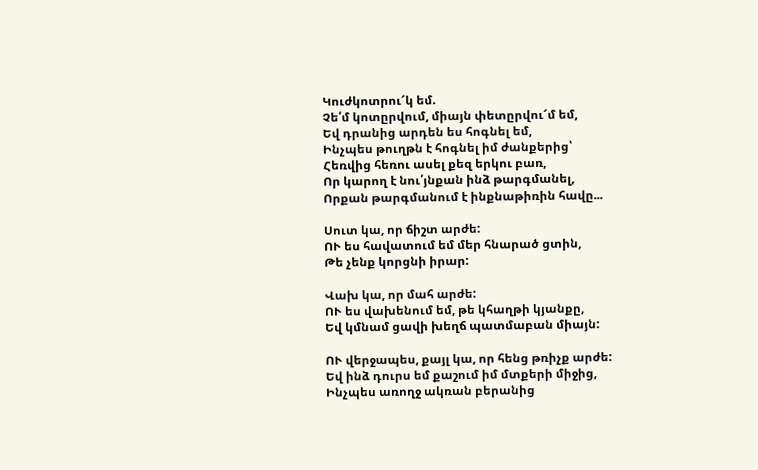Կուժկոտրու՜կ եմ.
Չե՛մ կոտըրվում, միայն փետըրվու՜մ եմ,
Եվ դրանից արդեն ես հոգնել եմ,
Ինչպես թուղթն է հոգնել իմ ժանքերից՝
Հեռվից հեռու ասել քեզ երկու բառ,
Որ կարող է նու՛յնքան ինձ թարգմանել,
Որքան թարգմանում է ինքնաթիռին հավը...

Սուտ կա, որ ճիշտ արժե:
ՈՒ ես հավատում եմ մեր հնարած ցտին,
Թե չենք կորցնի իրար:

Վախ կա, որ մահ արժե:
ՈՒ ես վախենում եմ, թե կհաղթի կյանքը,
Եվ կմնամ ցավի խեղճ պատմաբան միայն:

ՈՒ վերջապես, քայլ կա, որ հենց թռիչք արժե:
Եվ ինձ դուրս եմ քաշում իմ մտքերի միջից,
Ինչպես առողջ ակռան բերանից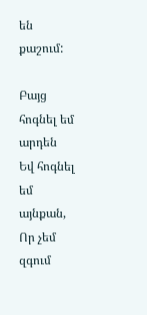են քաշում:

Բայց հոգնել եմ արդեն
Եվ հոգնել եմ այնքան,
Որ չեմ զգում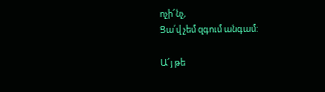ոչի՜նչ,
Ցա՛վ չեմ զգում անգամ:

Ա՜յ թե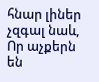հնար լիներ չզգալ նաև,
Որ աչքերն են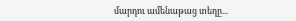մարդու ամենաթաց տեղը...